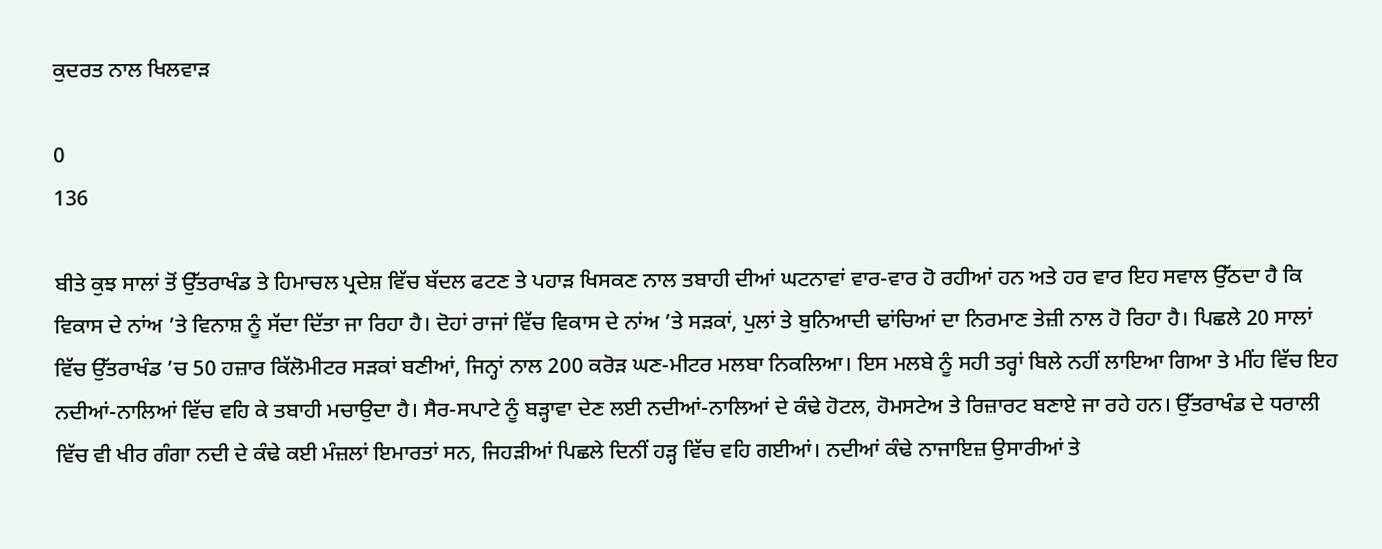ਕੁਦਰਤ ਨਾਲ ਖਿਲਵਾੜ

0
136

ਬੀਤੇ ਕੁਝ ਸਾਲਾਂ ਤੋਂ ਉੱਤਰਾਖੰਡ ਤੇ ਹਿਮਾਚਲ ਪ੍ਰਦੇਸ਼ ਵਿੱਚ ਬੱਦਲ ਫਟਣ ਤੇ ਪਹਾੜ ਖਿਸਕਣ ਨਾਲ ਤਬਾਹੀ ਦੀਆਂ ਘਟਨਾਵਾਂ ਵਾਰ-ਵਾਰ ਹੋ ਰਹੀਆਂ ਹਨ ਅਤੇ ਹਰ ਵਾਰ ਇਹ ਸਵਾਲ ਉੱਠਦਾ ਹੈ ਕਿ ਵਿਕਾਸ ਦੇ ਨਾਂਅ ’ਤੇ ਵਿਨਾਸ਼ ਨੂੰ ਸੱਦਾ ਦਿੱਤਾ ਜਾ ਰਿਹਾ ਹੈ। ਦੋਹਾਂ ਰਾਜਾਂ ਵਿੱਚ ਵਿਕਾਸ ਦੇ ਨਾਂਅ ’ਤੇ ਸੜਕਾਂ, ਪੁਲਾਂ ਤੇ ਬੁਨਿਆਦੀ ਢਾਂਚਿਆਂ ਦਾ ਨਿਰਮਾਣ ਤੇਜ਼ੀ ਨਾਲ ਹੋ ਰਿਹਾ ਹੈ। ਪਿਛਲੇ 20 ਸਾਲਾਂ ਵਿੱਚ ਉੱਤਰਾਖੰਡ ’ਚ 50 ਹਜ਼ਾਰ ਕਿੱਲੋਮੀਟਰ ਸੜਕਾਂ ਬਣੀਆਂ, ਜਿਨ੍ਹਾਂ ਨਾਲ 200 ਕਰੋੜ ਘਣ-ਮੀਟਰ ਮਲਬਾ ਨਿਕਲਿਆ। ਇਸ ਮਲਬੇ ਨੂੰ ਸਹੀ ਤਰ੍ਹਾਂ ਬਿਲੇ ਨਹੀਂ ਲਾਇਆ ਗਿਆ ਤੇ ਮੀਂਹ ਵਿੱਚ ਇਹ ਨਦੀਆਂ-ਨਾਲਿਆਂ ਵਿੱਚ ਵਹਿ ਕੇ ਤਬਾਹੀ ਮਚਾਉਦਾ ਹੈ। ਸੈਰ-ਸਪਾਟੇ ਨੂੰ ਬੜ੍ਹਾਵਾ ਦੇਣ ਲਈ ਨਦੀਆਂ-ਨਾਲਿਆਂ ਦੇ ਕੰਢੇ ਹੋਟਲ, ਹੋਮਸਟੇਅ ਤੇ ਰਿਜ਼ਾਰਟ ਬਣਾਏ ਜਾ ਰਹੇ ਹਨ। ਉੱਤਰਾਖੰਡ ਦੇ ਧਰਾਲੀ ਵਿੱਚ ਵੀ ਖੀਰ ਗੰਗਾ ਨਦੀ ਦੇ ਕੰਢੇ ਕਈ ਮੰਜ਼ਲਾਂ ਇਮਾਰਤਾਂ ਸਨ, ਜਿਹੜੀਆਂ ਪਿਛਲੇ ਦਿਨੀਂ ਹੜ੍ਹ ਵਿੱਚ ਵਹਿ ਗਈਆਂ। ਨਦੀਆਂ ਕੰਢੇ ਨਾਜਾਇਜ਼ ਉਸਾਰੀਆਂ ਤੇ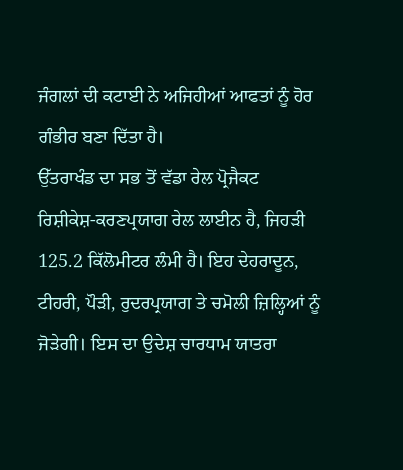ਜੰਗਲਾਂ ਦੀ ਕਟਾਈ ਨੇ ਅਜਿਹੀਆਂ ਆਫਤਾਂ ਨੂੰ ਹੋਰ ਗੰਭੀਰ ਬਣਾ ਦਿੱਤਾ ਹੈ।
ਉੱਤਰਾਖੰਡ ਦਾ ਸਭ ਤੋਂ ਵੱਡਾ ਰੇਲ ਪ੍ਰੋਜੈਕਟ ਰਿਸ਼ੀਕੇਸ਼-ਕਰਣਪ੍ਰਯਾਗ ਰੇਲ ਲਾਈਨ ਹੈ, ਜਿਹੜੀ 125.2 ਕਿੱਲੋਮੀਟਰ ਲੰਮੀ ਹੈ। ਇਹ ਦੇਹਰਾਦੂਨ, ਟੀਹਰੀ, ਪੌੜੀ, ਰੁਦਰਪ੍ਰਯਾਗ ਤੇ ਚਮੋਲੀ ਜ਼ਿਲ੍ਹਿਆਂ ਨੂੰ ਜੋੜੇਗੀ। ਇਸ ਦਾ ਉਦੇਸ਼ ਚਾਰਧਾਮ ਯਾਤਰਾ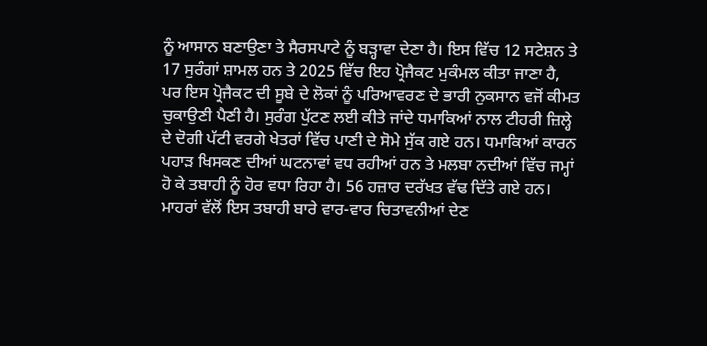ਨੂੰ ਆਸਾਨ ਬਣਾਉਣਾ ਤੇ ਸੈਰਸਪਾਟੇ ਨੂੰ ਬੜ੍ਹਾਵਾ ਦੇਣਾ ਹੈ। ਇਸ ਵਿੱਚ 12 ਸਟੇਸ਼ਨ ਤੇ 17 ਸੁਰੰਗਾਂ ਸ਼ਾਮਲ ਹਨ ਤੇ 2025 ਵਿੱਚ ਇਹ ਪ੍ਰੋਜੈਕਟ ਮੁਕੰਮਲ ਕੀਤਾ ਜਾਣਾ ਹੈ, ਪਰ ਇਸ ਪ੍ਰੋਜੈਕਟ ਦੀ ਸੂਬੇ ਦੇ ਲੋਕਾਂ ਨੂੰ ਪਰਿਆਵਰਣ ਦੇ ਭਾਰੀ ਨੁਕਸਾਨ ਵਜੋਂ ਕੀਮਤ ਚੁਕਾਉਣੀ ਪੈਣੀ ਹੈ। ਸੁਰੰਗ ਪੁੱਟਣ ਲਈ ਕੀਤੇ ਜਾਂਦੇ ਧਮਾਕਿਆਂ ਨਾਲ ਟੀਹਰੀ ਜ਼ਿਲ੍ਹੇ ਦੇ ਦੋਗੀ ਪੱਟੀ ਵਰਗੇ ਖੇਤਰਾਂ ਵਿੱਚ ਪਾਣੀ ਦੇ ਸੋਮੇ ਸੁੱਕ ਗਏ ਹਨ। ਧਮਾਕਿਆਂ ਕਾਰਨ ਪਹਾੜ ਖਿਸਕਣ ਦੀਆਂ ਘਟਨਾਵਾਂ ਵਧ ਰਹੀਆਂ ਹਨ ਤੇ ਮਲਬਾ ਨਦੀਆਂ ਵਿੱਚ ਜਮ੍ਹਾਂ ਹੋ ਕੇ ਤਬਾਹੀ ਨੂੰ ਹੋਰ ਵਧਾ ਰਿਹਾ ਹੈ। 56 ਹਜ਼ਾਰ ਦਰੱਖਤ ਵੱਢ ਦਿੱਤੇ ਗਏ ਹਨ। ਮਾਹਰਾਂ ਵੱਲੋਂ ਇਸ ਤਬਾਹੀ ਬਾਰੇ ਵਾਰ-ਵਾਰ ਚਿਤਾਵਨੀਆਂ ਦੇਣ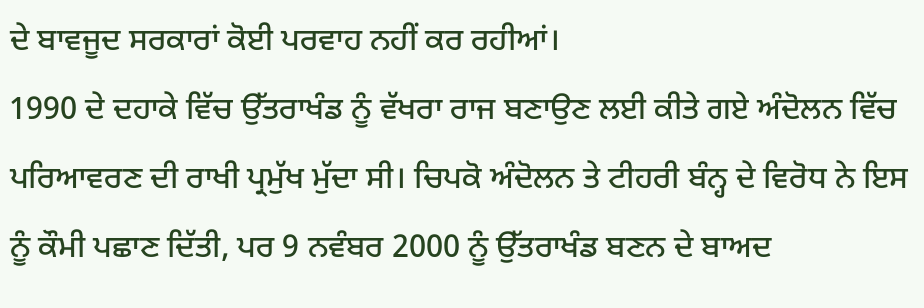ਦੇ ਬਾਵਜੂਦ ਸਰਕਾਰਾਂ ਕੋਈ ਪਰਵਾਹ ਨਹੀਂ ਕਰ ਰਹੀਆਂ।
1990 ਦੇ ਦਹਾਕੇ ਵਿੱਚ ਉੱਤਰਾਖੰਡ ਨੂੰ ਵੱਖਰਾ ਰਾਜ ਬਣਾਉਣ ਲਈ ਕੀਤੇ ਗਏ ਅੰਦੋਲਨ ਵਿੱਚ ਪਰਿਆਵਰਣ ਦੀ ਰਾਖੀ ਪ੍ਰਮੁੱਖ ਮੁੱਦਾ ਸੀ। ਚਿਪਕੋ ਅੰਦੋਲਨ ਤੇ ਟੀਹਰੀ ਬੰਨ੍ਹ ਦੇ ਵਿਰੋਧ ਨੇ ਇਸ ਨੂੰ ਕੌਮੀ ਪਛਾਣ ਦਿੱਤੀ, ਪਰ 9 ਨਵੰਬਰ 2000 ਨੂੰ ਉੱਤਰਾਖੰਡ ਬਣਨ ਦੇ ਬਾਅਦ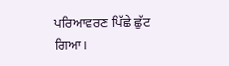ਪਰਿਆਵਰਣ ਪਿੱਛੇ ਛੁੱਟ ਗਿਆ।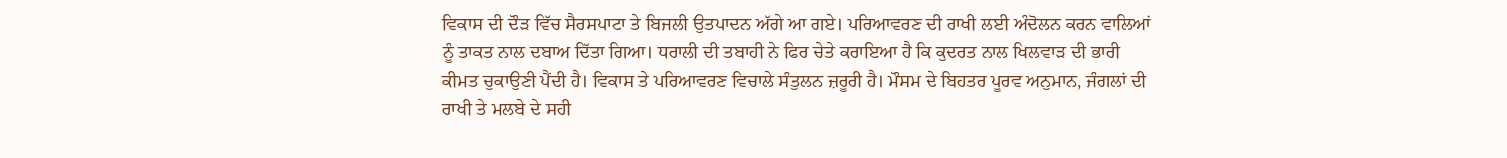ਵਿਕਾਸ ਦੀ ਦੌੜ ਵਿੱਚ ਸੈਰਸਪਾਟਾ ਤੇ ਬਿਜਲੀ ਉਤਪਾਦਨ ਅੱਗੇ ਆ ਗਏ। ਪਰਿਆਵਰਣ ਦੀ ਰਾਖੀ ਲਈ ਅੰਦੋਲਨ ਕਰਨ ਵਾਲਿਆਂ ਨੂੰ ਤਾਕਤ ਨਾਲ ਦਬਾਅ ਦਿੱਤਾ ਗਿਆ। ਧਰਾਲੀ ਦੀ ਤਬਾਹੀ ਨੇ ਫਿਰ ਚੇਤੇ ਕਰਾਇਆ ਹੈ ਕਿ ਕੁਦਰਤ ਨਾਲ ਖਿਲਵਾੜ ਦੀ ਭਾਰੀ ਕੀਮਤ ਚੁਕਾਉਣੀ ਪੈਂਦੀ ਹੈ। ਵਿਕਾਸ ਤੇ ਪਰਿਆਵਰਣ ਵਿਚਾਲੇ ਸੰਤੁਲਨ ਜ਼ਰੂਰੀ ਹੈ। ਮੌਸਮ ਦੇ ਬਿਹਤਰ ਪੂਰਵ ਅਨੁਮਾਨ, ਜੰਗਲਾਂ ਦੀ ਰਾਖੀ ਤੇ ਮਲਬੇ ਦੇ ਸਹੀ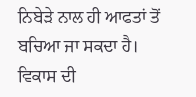ਨਿਬੇੜੇ ਨਾਲ ਹੀ ਆਫਤਾਂ ਤੋਂ ਬਚਿਆ ਜਾ ਸਕਦਾ ਹੈ। ਵਿਕਾਸ ਦੀ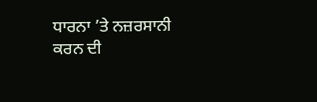ਧਾਰਨਾ ’ਤੇ ਨਜ਼ਰਸਾਨੀ ਕਰਨ ਦੀ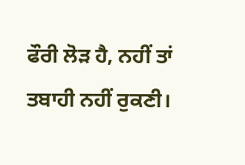ਫੌਰੀ ਲੋੜ ਹੈ, ਨਹੀਂ ਤਾਂ ਤਬਾਹੀ ਨਹੀਂ ਰੁਕਣੀ।